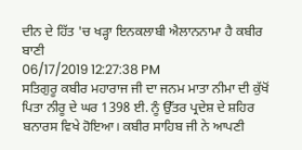ਦੀਨ ਦੇ ਹਿੱਤ 'ਚ ਖੜ੍ਹਾ ਇਨਕਲਾਬੀ ਐਲਾਨਨਾਮਾ ਹੈ ਕਬੀਰ ਬਾਣੀ
06/17/2019 12:27:38 PM
ਸਤਿਗੁਰੂ ਕਬੀਰ ਮਹਾਰਾਜ ਜੀ ਦਾ ਜਨਮ ਮਾਤਾ ਨੀਮਾ ਦੀ ਕੁੱਖੋਂ ਪਿਤਾ ਨੀਰੂ ਦੇ ਘਰ 1398 ਈ. ਨੂੰ ਉੱਤਰ ਪ੍ਰਦੇਸ਼ ਦੇ ਸ਼ਹਿਰ ਬਨਾਰਸ ਵਿਖੇ ਹੋਇਆ। ਕਬੀਰ ਸਾਹਿਬ ਜੀ ਨੇ ਆਪਣੀ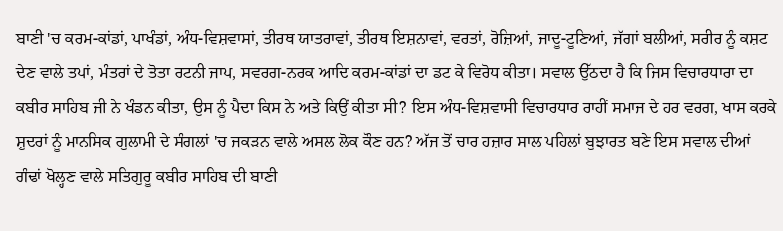ਬਾਣੀ 'ਚ ਕਰਮ-ਕਾਂਡਾਂ, ਪਾਖੰਡਾਂ, ਅੰਧ-ਵਿਸ਼ਵਾਸਾਂ, ਤੀਰਥ ਯਾਤਰਾਵਾਂ, ਤੀਰਥ ਇਸ਼ਨਾਵਾਂ, ਵਰਤਾਂ, ਰੋਜ਼ਿਆਂ, ਜਾਦੂ-ਟੂਣਿਆਂ, ਜੱਗਾਂ ਬਲੀਆਂ, ਸਰੀਰ ਨੂੰ ਕਸ਼ਟ ਦੇਣ ਵਾਲੇ ਤਪਾਂ, ਮੰਤਰਾਂ ਦੇ ਤੋਤਾ ਰਟਨੀ ਜਾਪ, ਸਵਰਗ-ਨਰਕ ਆਦਿ ਕਰਮ-ਕਾਂਡਾਂ ਦਾ ਡਟ ਕੇ ਵਿਰੋਧ ਕੀਤਾ। ਸਵਾਲ ਉੱਠਦਾ ਹੈ ਕਿ ਜਿਸ ਵਿਚਾਰਧਾਰਾ ਦਾ ਕਬੀਰ ਸਾਹਿਬ ਜੀ ਨੇ ਖੰਡਨ ਕੀਤਾ, ਉਸ ਨੂੰ ਪੈਦਾ ਕਿਸ ਨੇ ਅਤੇ ਕਿਉਂ ਕੀਤਾ ਸੀ? ਇਸ ਅੰਧ-ਵਿਸ਼ਵਾਸੀ ਵਿਚਾਰਧਾਰ ਰਾਹੀਂ ਸਮਾਜ ਦੇ ਹਰ ਵਰਗ, ਖਾਸ ਕਰਕੇ ਸ਼ੁਦਰਾਂ ਨੂੰ ਮਾਨਸਿਕ ਗੁਲਾਮੀ ਦੇ ਸੰਗਲਾਂ 'ਚ ਜਕੜਨ ਵਾਲੇ ਅਸਲ ਲੋਕ ਕੌਣ ਹਨ? ਅੱਜ ਤੋਂ ਚਾਰ ਹਜ਼ਾਰ ਸਾਲ ਪਹਿਲਾਂ ਬੁਝਾਰਤ ਬਣੇ ਇਸ ਸਵਾਲ ਦੀਆਂ ਗੰਢਾਂ ਖੋਲ੍ਹਣ ਵਾਲੇ ਸਤਿਗੁਰੂ ਕਬੀਰ ਸਾਹਿਬ ਦੀ ਬਾਣੀ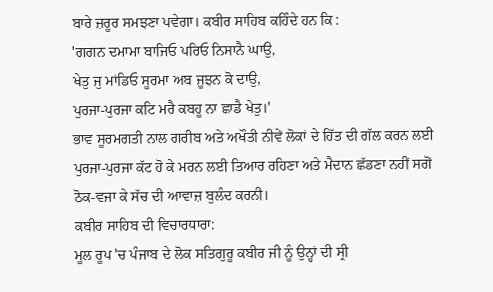ਬਾਰੇ ਜ਼ਰੂਰ ਸਮਝਣਾ ਪਵੇਗਾ। ਕਬੀਰ ਸਾਹਿਬ ਕਹਿੰਦੇ ਹਨ ਕਿ :
'ਗਗਨ ਦਮਾਮਾ ਬਾਜਿਓ ਪਰਿਓ ਨਿਸਾਨੈ ਘਾਉ,
ਖੇਤੁ ਜੁ ਮਾਂਡਿਓ ਸੂਰਮਾ ਅਬ ਜੂਝਨ ਕੋ ਦਾਉ,
ਪੁਰਜਾ-ਪੁਰਜਾ ਕਟਿ ਮਰੈ ਕਬਹੂ ਨਾ ਛਾਡੈ ਖੇਤੁ।'
ਭਾਵ ਸੂਰਮਗਤੀ ਨਾਲ ਗਰੀਬ ਅਤੇ ਅਖੌਤੀ ਨੀਵੇਂ ਲੋਕਾਂ ਦੇ ਹਿੱਤ ਦੀ ਗੱਲ ਕਰਨ ਲਈ ਪੁਰਜਾ-ਪੁਰਜਾ ਕੱਟ ਹੋ ਕੇ ਮਰਨ ਲਈ ਤਿਆਰ ਰਹਿਣਾ ਅਤੇ ਮੈਦਾਨ ਛੱਡਣਾ ਨਹੀਂ ਸਗੋਂ ਠੋਕ-ਵਜਾ ਕੇ ਸੱਚ ਦੀ ਆਵਾਜ਼ ਬੁਲੰਦ ਕਰਨੀ।
ਕਬੀਰ ਸਾਹਿਬ ਦੀ ਵਿਚਾਰਧਾਰਾ:
ਮੂਲ ਰੂਪ 'ਚ ਪੰਜਾਬ ਦੇ ਲੋਕ ਸਤਿਗੁਰੂ ਕਬੀਰ ਜੀ ਨੂੰ ਉਨ੍ਹਾਂ ਦੀ ਸ੍ਰੀ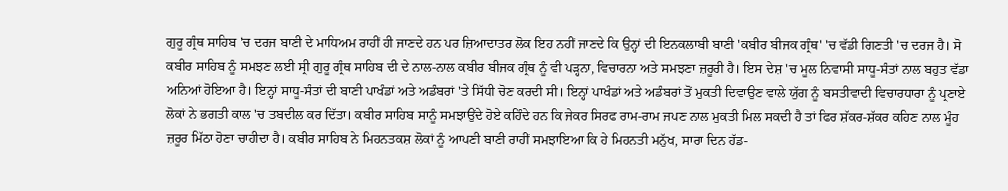ਗੁਰੂ ਗ੍ਰੰਥ ਸਾਹਿਬ 'ਚ ਦਰਜ ਬਾਣੀ ਦੇ ਮਾਧਿਅਮ ਰਾਹੀਂ ਹੀ ਜਾਣਦੇ ਹਨ ਪਰ ਜ਼ਿਆਦਾਤਰ ਲੋਕ ਇਹ ਨਹੀਂ ਜਾਣਦੇ ਕਿ ਉਨ੍ਹਾਂ ਦੀ ਇਨਕਲਾਬੀ ਬਾਣੀ 'ਕਬੀਰ ਬੀਜਕ ਗ੍ਰੰਥ' 'ਚ ਵੱਡੀ ਗਿਣਤੀ 'ਚ ਦਰਜ ਹੈ। ਸੋ ਕਬੀਰ ਸਾਹਿਬ ਨੂੰ ਸਮਝਣ ਲਈ ਸ੍ਰੀ ਗੁਰੂ ਗ੍ਰੰਥ ਸਾਹਿਬ ਦੀ ਦੇ ਨਾਲ-ਨਾਲ ਕਬੀਰ ਬੀਜਕ ਗ੍ਰੰਥ ਨੂੰ ਵੀ ਪੜ੍ਹਨਾ, ਵਿਚਾਰਨਾ ਅਤੇ ਸਮਝਣਾ ਜ਼ਰੂਰੀ ਹੈ। ਇਸ ਦੇਸ਼ 'ਚ ਮੂਲ ਨਿਵਾਸੀ ਸਾਧੂ-ਸੰਤਾਂ ਨਾਲ ਬਹੁਤ ਵੱਡਾ ਅਨਿਆਂ ਹੋਇਆ ਹੈ। ਇਨ੍ਹਾਂ ਸਾਧੂ-ਸੰਤਾਂ ਦੀ ਬਾਣੀ ਪਾਖੰਡਾਂ ਅਤੇ ਅਡੰਬਰਾਂ 'ਤੇ ਸਿੱਧੀ ਚੋਣ ਕਰਦੀ ਸੀ। ਇਨ੍ਹਾਂ ਪਾਖੰਡਾਂ ਅਤੇ ਅਡੰਬਰਾਂ ਤੋਂ ਮੁਕਤੀ ਦਿਵਾਉਣ ਵਾਲੇ ਯੁੱਗ ਨੂੰ ਬਸਤੀਵਾਦੀ ਵਿਚਾਰਧਾਰਾ ਨੂੰ ਪ੍ਰਣਾਏ ਲੋਕਾਂ ਨੇ ਭਗਤੀ ਕਾਲ 'ਚ ਤਬਦੀਲ ਕਰ ਦਿੱਤਾ। ਕਬੀਰ ਸਾਹਿਬ ਸਾਨੂੰ ਸਮਝਾਉਂਦੇ ਹੋਏ ਕਹਿੰਦੇ ਹਨ ਕਿ ਜੇਕਰ ਸਿਰਫ ਰਾਮ-ਰਾਮ ਜਪਣ ਨਾਲ ਮੁਕਤੀ ਮਿਲ ਸਕਦੀ ਹੈ ਤਾਂ ਫਿਰ ਸ਼ੱਕਰ-ਸ਼ੱਕਰ ਕਹਿਣ ਨਾਲ ਮੂੰਹ ਜ਼ਰੂਰ ਮਿੱਠਾ ਹੋਣਾ ਚਾਹੀਦਾ ਹੈ। ਕਬੀਰ ਸਾਹਿਬ ਨੇ ਮਿਹਨਤਕਸ਼ ਲੋਕਾਂ ਨੂੰ ਆਪਣੀ ਬਾਣੀ ਰਾਹੀਂ ਸਮਝਾਇਆ ਕਿ ਹੇ ਮਿਹਨਤੀ ਮਨੁੱਖ, ਸਾਰਾ ਦਿਨ ਹੱਡ-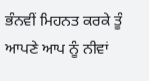ਭੰਨਵੀਂ ਮਿਹਨਤ ਕਰਕੇ ਤੂੰ ਆਪਣੇ ਆਪ ਨੂੰ ਨੀਵਾਂ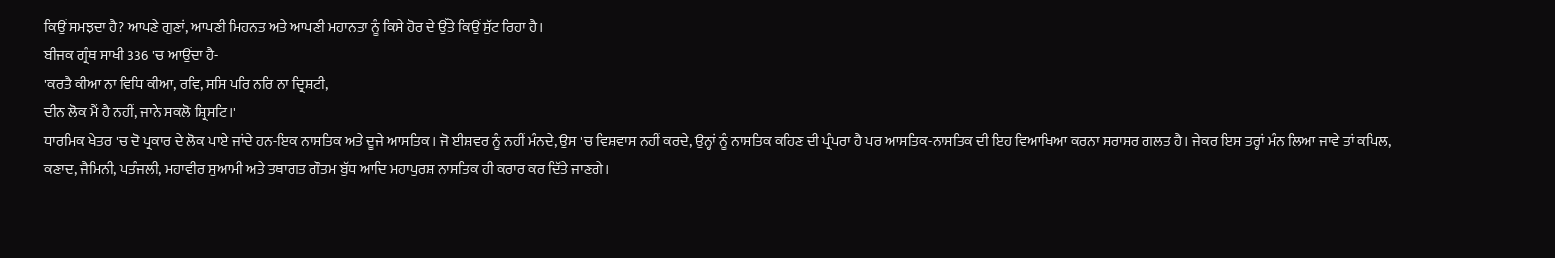ਕਿਉਂ ਸਮਝਦਾ ਹੈ? ਆਪਣੇ ਗੁਣਾਂ, ਆਪਣੀ ਮਿਹਨਤ ਅਤੇ ਆਪਣੀ ਮਹਾਨਤਾ ਨੂੰ ਕਿਸੇ ਹੋਰ ਦੇ ਉੱਤੇ ਕਿਉਂ ਸੁੱਟ ਰਿਹਾ ਹੈ।
ਬੀਜਕ ਗ੍ਰੰਥ ਸਾਖੀ 336 'ਚ ਆਉਂਦਾ ਹੈ-
'ਕਰਤੈ ਕੀਆ ਨਾ ਵਿਧਿ ਕੀਆ, ਰਵਿ, ਸਸਿ ਪਰਿ ਨਰਿ ਨਾ ਦ੍ਰਿਸ਼ਟੀ,
ਦੀਨ ਲੋਕ ਮੈਂ ਹੈ ਨਹੀਂ, ਜਾਨੇ ਸਕਲੋ ਸ਼੍ਰਿਸਟਿ।'
ਧਾਰਮਿਕ ਖੇਤਰ 'ਚ ਦੋ ਪ੍ਰਕਾਰ ਦੇ ਲੋਕ ਪਾਏ ਜਾਂਦੇ ਹਨ-ਇਕ ਨਾਸਤਿਕ ਅਤੇ ਦੂਜੇ ਆਸਤਿਕ। ਜੋ ਈਸ਼ਵਰ ਨੂੰ ਨਹੀਂ ਮੰਨਦੇ, ਉਸ 'ਚ ਵਿਸ਼ਵਾਸ ਨਹੀਂ ਕਰਦੇ, ਉਨ੍ਹਾਂ ਨੂੰ ਨਾਸਤਿਕ ਕਹਿਣ ਦੀ ਪ੍ਰੰਪਰਾ ਹੈ ਪਰ ਆਸਤਿਕ-ਨਾਸਤਿਕ ਦੀ ਇਹ ਵਿਆਖਿਆ ਕਰਨਾ ਸਰਾਸਰ ਗਲਤ ਹੈ। ਜੇਕਰ ਇਸ ਤਰ੍ਹਾਂ ਮੰਨ ਲਿਆ ਜਾਵੇ ਤਾਂ ਕਪਿਲ, ਕਣਾਦ, ਜੈਮਿਨੀ, ਪਤੰਜਲੀ, ਮਹਾਵੀਰ ਸੁਆਮੀ ਅਤੇ ਤਥਾਗਤ ਗੌਤਮ ਬੁੱਧ ਆਦਿ ਮਹਾਪੁਰਸ਼ ਨਾਸਤਿਕ ਹੀ ਕਰਾਰ ਕਰ ਦਿੱਤੇ ਜਾਣਗੇ।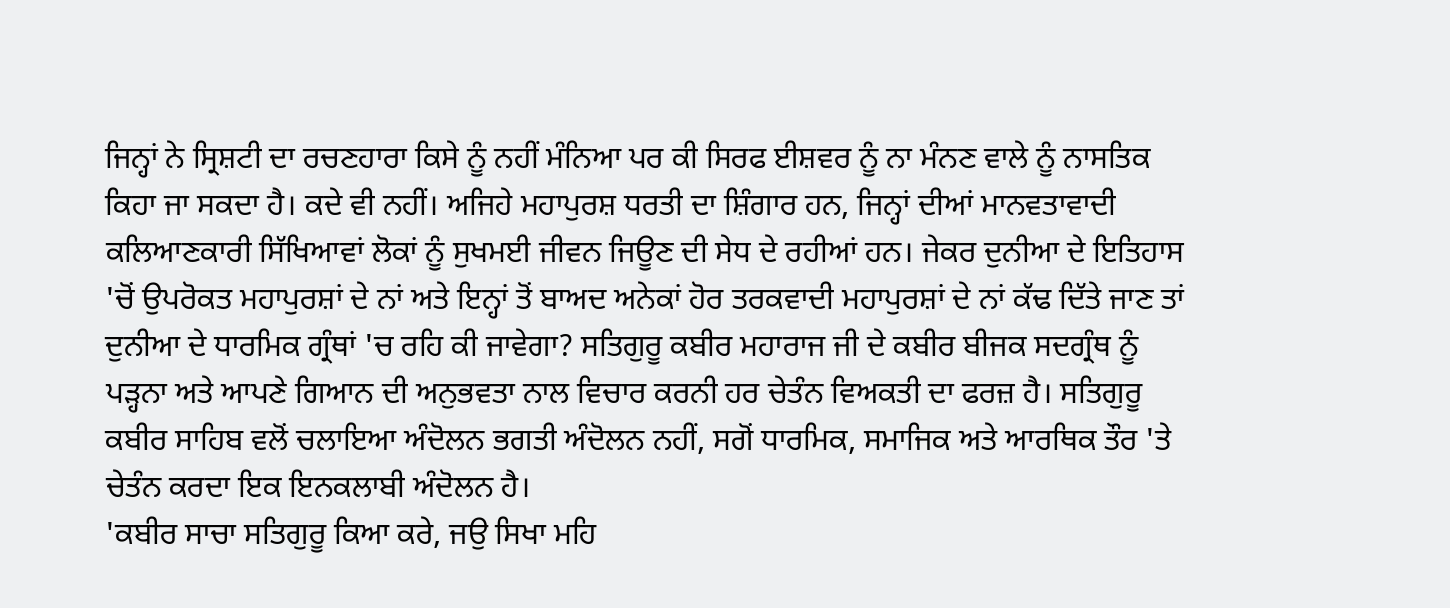ਜਿਨ੍ਹਾਂ ਨੇ ਸ੍ਰਿਸ਼ਟੀ ਦਾ ਰਚਣਹਾਰਾ ਕਿਸੇ ਨੂੰ ਨਹੀਂ ਮੰਨਿਆ ਪਰ ਕੀ ਸਿਰਫ ਈਸ਼ਵਰ ਨੂੰ ਨਾ ਮੰਨਣ ਵਾਲੇ ਨੂੰ ਨਾਸਤਿਕ ਕਿਹਾ ਜਾ ਸਕਦਾ ਹੈ। ਕਦੇ ਵੀ ਨਹੀਂ। ਅਜਿਹੇ ਮਹਾਪੁਰਸ਼ ਧਰਤੀ ਦਾ ਸ਼ਿੰਗਾਰ ਹਨ, ਜਿਨ੍ਹਾਂ ਦੀਆਂ ਮਾਨਵਤਾਵਾਦੀ ਕਲਿਆਣਕਾਰੀ ਸਿੱਖਿਆਵਾਂ ਲੋਕਾਂ ਨੂੰ ਸੁਖਮਈ ਜੀਵਨ ਜਿਊਣ ਦੀ ਸੇਧ ਦੇ ਰਹੀਆਂ ਹਨ। ਜੇਕਰ ਦੁਨੀਆ ਦੇ ਇਤਿਹਾਸ 'ਚੋਂ ਉਪਰੋਕਤ ਮਹਾਪੁਰਸ਼ਾਂ ਦੇ ਨਾਂ ਅਤੇ ਇਨ੍ਹਾਂ ਤੋਂ ਬਾਅਦ ਅਨੇਕਾਂ ਹੋਰ ਤਰਕਵਾਦੀ ਮਹਾਪੁਰਸ਼ਾਂ ਦੇ ਨਾਂ ਕੱਢ ਦਿੱਤੇ ਜਾਣ ਤਾਂ ਦੁਨੀਆ ਦੇ ਧਾਰਮਿਕ ਗ੍ਰੰਥਾਂ 'ਚ ਰਹਿ ਕੀ ਜਾਵੇਗਾ? ਸਤਿਗੁਰੂ ਕਬੀਰ ਮਹਾਰਾਜ ਜੀ ਦੇ ਕਬੀਰ ਬੀਜਕ ਸਦਗ੍ਰੰਥ ਨੂੰ ਪੜ੍ਹਨਾ ਅਤੇ ਆਪਣੇ ਗਿਆਨ ਦੀ ਅਨੁਭਵਤਾ ਨਾਲ ਵਿਚਾਰ ਕਰਨੀ ਹਰ ਚੇਤੰਨ ਵਿਅਕਤੀ ਦਾ ਫਰਜ਼ ਹੈ। ਸਤਿਗੁਰੂ ਕਬੀਰ ਸਾਹਿਬ ਵਲੋਂ ਚਲਾਇਆ ਅੰਦੋਲਨ ਭਗਤੀ ਅੰਦੋਲਨ ਨਹੀਂ, ਸਗੋਂ ਧਾਰਮਿਕ, ਸਮਾਜਿਕ ਅਤੇ ਆਰਥਿਕ ਤੌਰ 'ਤੇ ਚੇਤੰਨ ਕਰਦਾ ਇਕ ਇਨਕਲਾਬੀ ਅੰਦੋਲਨ ਹੈ।
'ਕਬੀਰ ਸਾਚਾ ਸਤਿਗੁਰੂ ਕਿਆ ਕਰੇ, ਜਉ ਸਿਖਾ ਮਹਿ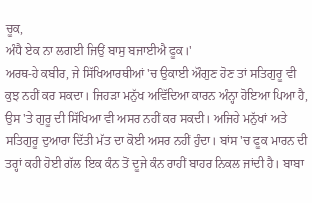ਚੂਕ,
ਅੰਧੈ ਏਕ ਨਾ ਲਗਈ ਜਿਉਂ ਬਾਸੁ ਬਜਾਈਐ ਫੂਕ।'
ਅਰਥ-ਹੇ ਕਬੀਰ, ਜੇ ਸਿੱਖਿਆਰਥੀਆਂ 'ਚ ਉਕਾਈ ਔਗੁਣ ਹੋਣ ਤਾਂ ਸਤਿਗੁਰੂ ਵੀ ਕੁਝ ਨਹੀਂ ਕਰ ਸਕਦਾ। ਜਿਹੜਾ ਮਨੁੱਖ ਅਵਿੱਦਿਆ ਕਾਰਨ ਅੰਨ੍ਹਾ ਹੋਇਆ ਪਿਆ ਹੈ, ਉਸ 'ਤੇ ਗੁਰੂ ਦੀ ਸਿੱਖਿਆ ਵੀ ਅਸਰ ਨਹੀਂ ਕਰ ਸਕਦੀ। ਅਜਿਹੇ ਮਨੁੱਖਾਂ ਅਤੇ ਸਤਿਗੁਰੂ ਦੁਆਰਾ ਦਿੱਤੀ ਮੱਤ ਦਾ ਕੋਈ ਅਸਰ ਨਹੀਂ ਹੁੰਦਾ। ਬਾਂਸ 'ਚ ਫੂਕ ਮਾਰਨ ਦੀ ਤਰ੍ਹਾਂ ਕਹੀ ਹੋਈ ਗੱਲ ਇਕ ਕੰਨ ਤੋਂ ਦੂਜੇ ਕੰਨ ਰਾਹੀਂ ਬਾਹਰ ਨਿਕਲ ਜਾਂਦੀ ਹੈ। ਬਾਬਾ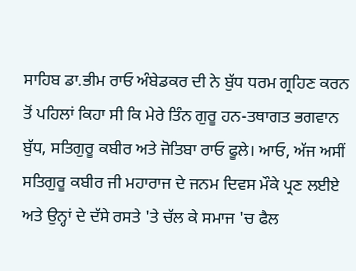ਸਾਹਿਬ ਡਾ.ਭੀਮ ਰਾਓ ਅੰਬੇਡਕਰ ਦੀ ਨੇ ਬੁੱਧ ਧਰਮ ਗ੍ਰਹਿਣ ਕਰਨ ਤੋਂ ਪਹਿਲਾਂ ਕਿਹਾ ਸੀ ਕਿ ਮੇਰੇ ਤਿੰਨ ਗੁਰੂ ਹਨ-ਤਥਾਗਤ ਭਗਵਾਨ ਬੁੱਧ, ਸਤਿਗੁਰੂ ਕਬੀਰ ਅਤੇ ਜੋਤਿਬਾ ਰਾਓ ਫੂਲੇ। ਆਓ, ਅੱਜ ਅਸੀਂ ਸਤਿਗੁਰੂ ਕਬੀਰ ਜੀ ਮਹਾਰਾਜ ਦੇ ਜਨਮ ਦਿਵਸ ਮੌਕੇ ਪ੍ਰਣ ਲਈਏ ਅਤੇ ਉਨ੍ਹਾਂ ਦੇ ਦੱਸੇ ਰਸਤੇ 'ਤੇ ਚੱਲ ਕੇ ਸਮਾਜ 'ਚ ਫੈਲ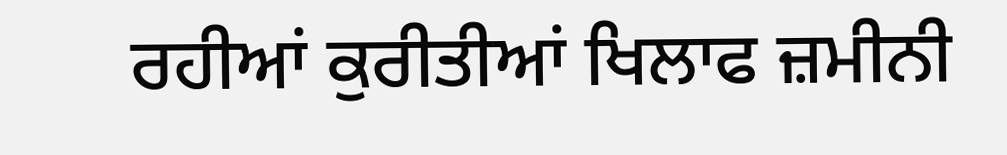ਰਹੀਆਂ ਕੁਰੀਤੀਆਂ ਖਿਲਾਫ ਜ਼ਮੀਨੀ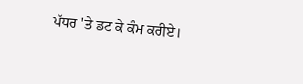ਪੱਧਰ 'ਤੇ ਡਟ ਕੇ ਕੰਮ ਕਰੀਏ।